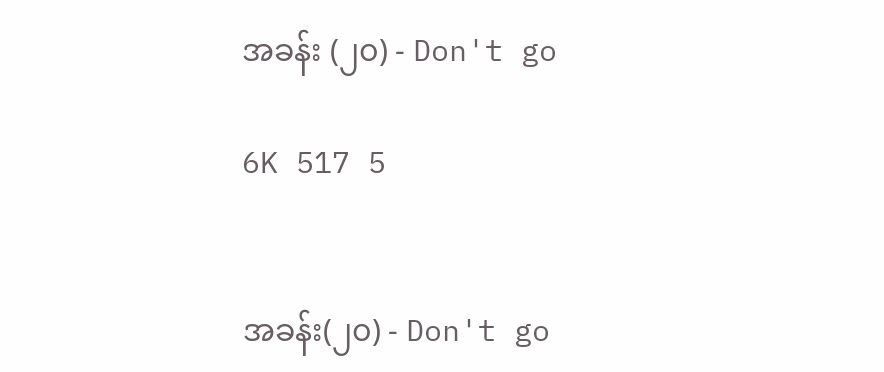အခန်း (၂၀) - Don't go

6K 517 5


အခန်း(၂၀) - Don't go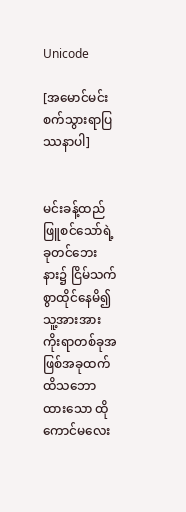Unicode

[အမောင်မင်းစက်သွားရာပြဿနာပါ]


မင်းခန့်ထည် ဖြူစင်သော်ရဲ့ခုတင်ဘေးနား၌ ငြိမ်သက်စွာထိုင်နေမိ၍ သူ့အားအားကိုးရာတစ်ခုအဖြစ်အခုထက်ထိသဘောထားသော ထိုကောင်မလေး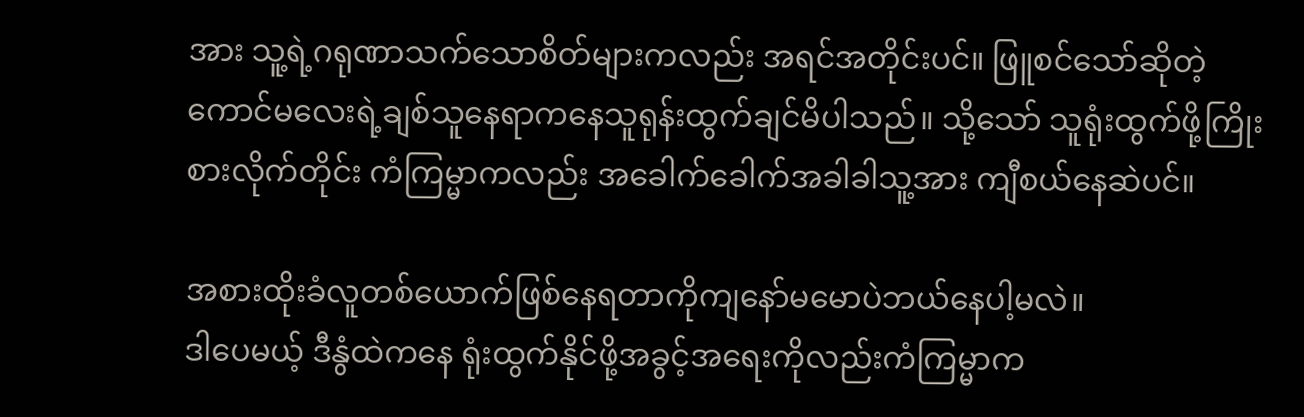အား သူ့ရဲ့ဂရုဏာသက်သောစိတ်များကလည်း အရင်အတိုင်းပင်။ ဖြူစင်သော်ဆိုတဲ့ကောင်မလေးရဲ့ချစ်သူနေရာကနေသူရုန်းထွက်ချင်မိပါသည်။ သို့သော် သူရုံးထွက်ဖို့ကြိုးစားလိုက်တိုင်း ကံကြမ္မာကလည်း အခေါက်ခေါက်အခါခါသူ့အား ကျီစယ်နေဆဲပင်။

အစားထိုးခံလူတစ်ယောက်ဖြစ်နေရတာကိုကျနော်မမောပဲဘယ်နေပါ့မလဲ။
ဒါပေမယ့် ဒီနွံထဲကနေ ရုံးထွက်နိုင်ဖို့အခွင့်အရေးကိုလည်းကံကြမ္မာက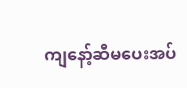ကျနော့်ဆီမပေးအပ်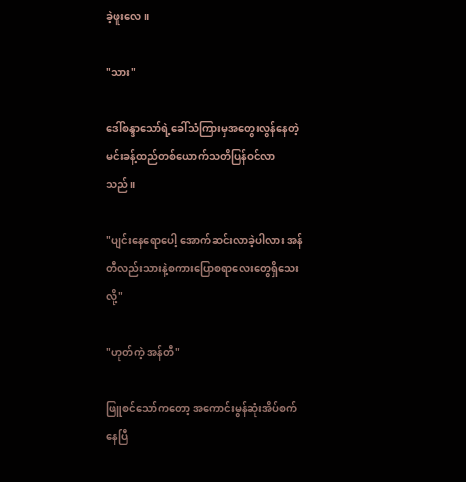ခဲ့ဖူးလေ။

"သား"

ဒေါ်စန္ဒာသော်ရဲ့ခေါ်သံကြားမှအတွေးလွန်နေတဲ့ မင်းခန့်ထည်တစ်ယောက်သတိပြန်ဝင်လာသည်။

"ပျင်းနေရောပေါ့ အောက်ဆင်းလာခဲ့ပါလား အန်တီလည်းသားနဲ့စကားပြောစရာလေးတွေရှိသေးလို့"

"ဟုတ်ကဲ့ အန်တီ"

ဖြူစင်သော်ကတော့ အကောင်းမွန်ဆုံးအိပ်စက်နေပြီ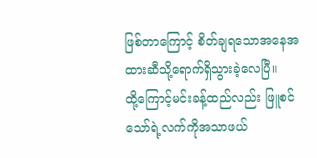ဖြစ်တာကြောင့် စိတ်ချရသောအနေအထားဆီသို့ရောက်ရှိသွားခဲ့လေပြီ။
ထို့ကြောင့်မင်းခန့်ထည်လည်း ဖြူစင်သော်ရဲ့လက်ကိုအသာဖယ်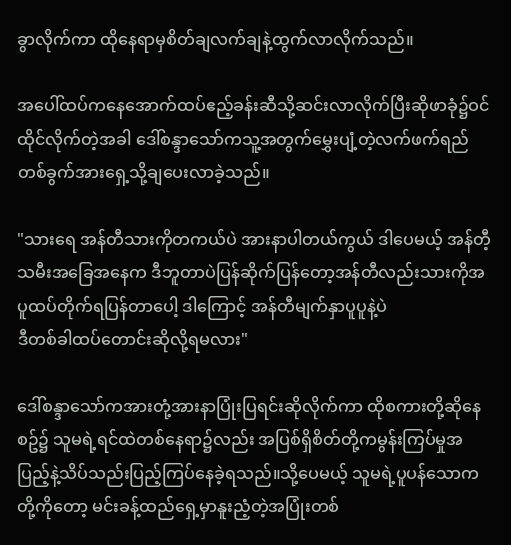ခွာလိုက်ကာ ထိုနေရာမှစိတ်ချလက်ချနဲ့ထွက်လာလိုက်သည်။

အပေါ်ထပ်ကနေအောက်ထပ်ဧည့်ခန်းဆီသို့ဆင်းလာလိုက်ပြီးဆိုဖာခုံ၌ဝင်ထိုင်လိုက်တဲ့အခါ ဒေါ်စန္ဒာသော်ကသူ့အတွက်မွှေးပျံ့တဲ့လက်ဖက်ရည်တစ်ခွက်အားရှေ့သို့ချပေးလာခဲ့သည်။

"သားရေ အန်တီသားကိုတကယ်ပဲ အားနာပါတယ်ကွယ် ဒါပေမယ့် အန်တီ့သမီးအခြေအနေက ဒီဘူတာပဲပြန်ဆိုက်ပြန်တော့အန်တီလည်းသားကိုအပူထပ်တိုက်ရပြန်တာပေါ့ ဒါကြောင့် အန်တီမျက်နှာပူပူနဲ့ပဲ
ဒီတစ်ခါထပ်တောင်းဆိုလို့ရမလား"

ဒေါ်စန္ဒာသော်ကအားတုံ့အားနာပြုံးပြရင်းဆိုလိုက်ကာ ထိုစကားတို့ဆိုနေစဥ်၌ သူမရဲ့ရင်ထဲတစ်နေရာ၌လည်း အပြစ်ရှိစိတ်တို့ကမွန်းကြပ်မှုအပြည့်နဲ့သိပ်သည်းပြည့်ကြပ်နေခဲ့ရသည်။သို့ပေမယ့် သူမရဲ့ပူပန်သောကတို့ကိုတော့ မင်းခန့်ထည်ရှေ့မှာနူးညံ့တဲ့အပြုံးတစ်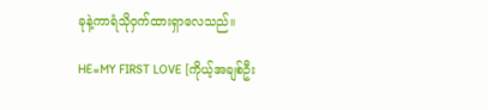ခုနဲ့ကာရံသိုဝှက်ထားရှာလေသည်။

HE=MY FIRST LOVE [ကိုယ့်အချစ်ဦး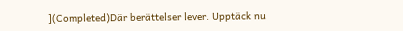](Completed)Där berättelser lever. Upptäck nu